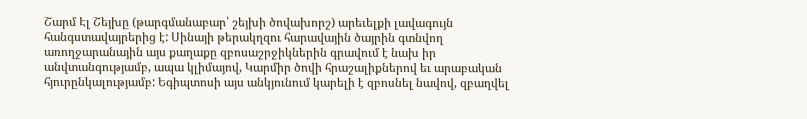Շարմ Էլ Շեյխը (թարգմանաբար՝ շեյխի ծովախորշ) արեւելքի լավագույն հանգստավայրերից է: Սինայի թերակղզու հարավային ծայրին գտնվող առողջարանային այս քաղաքը զբոսաշրջիկներին գրավում է նախ իր անվտանգությամբ, ապա կլիմայով, Կարմիր ծովի հրաշալիքներով եւ արաբական հյուրընկալությամբ: Եգիպտոսի այս անկյունում կարելի է զբոսնել նավով, զբաղվել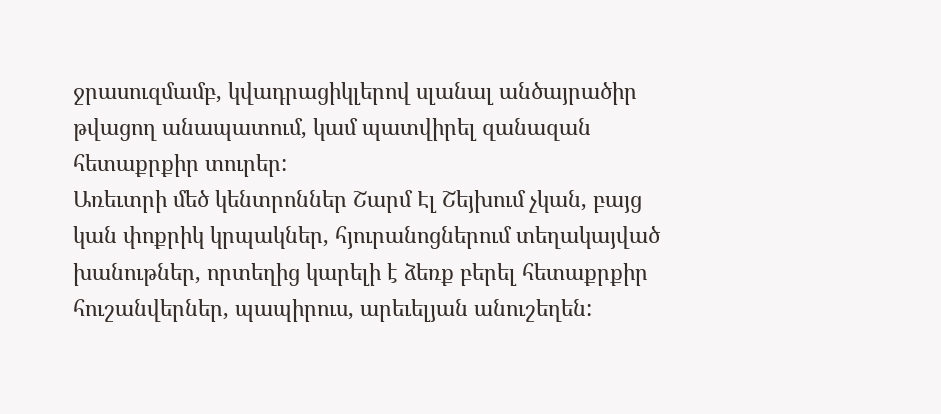ջրասուզմամբ, կվադրացիկլերով սլանալ անծայրածիր թվացող անապատում, կամ պատվիրել զանազան հետաքրքիր տուրեր:
Առեւտրի մեծ կենտրոններ Շարմ Էլ Շեյխում չկան, բայց կան փոքրիկ կրպակներ, հյուրանոցներում տեղակայված խանութներ, որտեղից կարելի է ձեռք բերել հետաքրքիր հուշանվերներ, պապիրուս, արեւելյան անուշեղեն: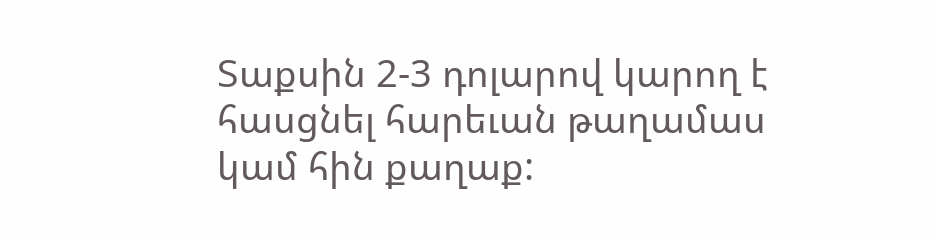Տաքսին 2-3 դոլարով կարող է հասցնել հարեւան թաղամաս կամ հին քաղաք: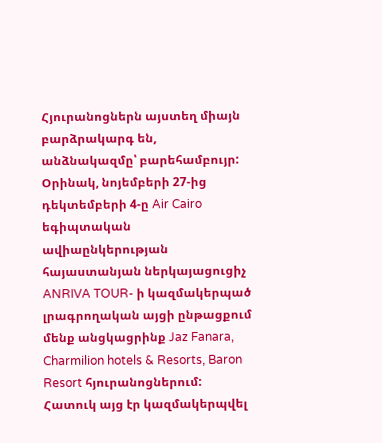Հյուրանոցներն այստեղ միայն բարձրակարգ են, անձնակազմը՝ բարեհամբույր: Օրինակ, նոյեմբերի 27-ից դեկտեմբերի 4-ը Air Cairo եգիպտական ավիաընկերության հայաստանյան ներկայացուցիչ ANRIVA TOUR- ի կազմակերպած լրագրողական այցի ընթացքում մենք անցկացրինք Jaz Fanara, Charmilion hotels & Resorts, Baron Resort հյուրանոցներում: Հատուկ այց էր կազմակերպվել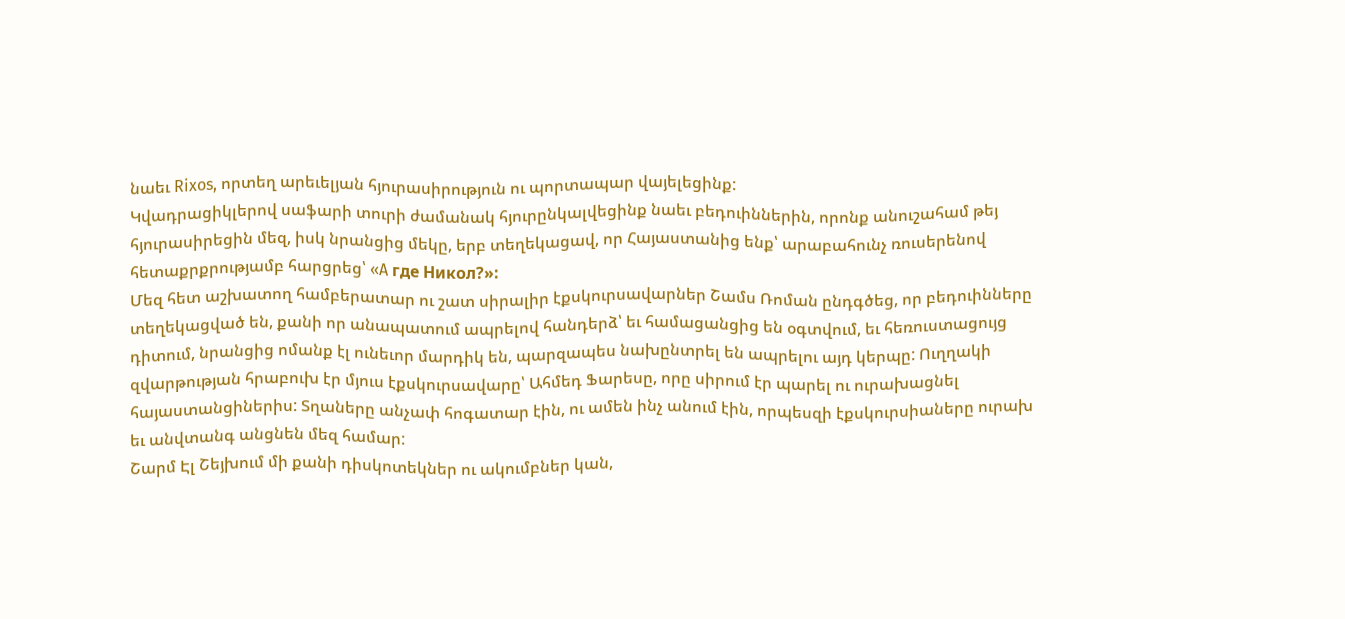նաեւ Rixos, որտեղ արեւելյան հյուրասիրություն ու պորտապար վայելեցինք:
Կվադրացիկլերով սաֆարի տուրի ժամանակ հյուրընկալվեցինք նաեւ բեդուիններին, որոնք անուշահամ թեյ հյուրասիրեցին մեզ, իսկ նրանցից մեկը, երբ տեղեկացավ, որ Հայաստանից ենք՝ արաբահունչ ռուսերենով հետաքրքրությամբ հարցրեց՝ «A где Hикол?»:
Մեզ հետ աշխատող համբերատար ու շատ սիրալիր էքսկուրսավարներ Շամս Ռոման ընդգծեց, որ բեդուինները տեղեկացված են, քանի որ անապատում ապրելով հանդերձ՝ եւ համացանցից են օգտվում, եւ հեռուստացույց դիտում, նրանցից ոմանք էլ ունեւոր մարդիկ են, պարզապես նախընտրել են ապրելու այդ կերպը: Ուղղակի զվարթության հրաբուխ էր մյուս էքսկուրսավարը՝ Ահմեդ Ֆարեսը, որը սիրում էր պարել ու ուրախացնել հայաստանցիներիս: Տղաները անչափ հոգատար էին, ու ամեն ինչ անում էին, որպեսզի էքսկուրսիաները ուրախ եւ անվտանգ անցնեն մեզ համար:
Շարմ Էլ Շեյխում մի քանի դիսկոտեկներ ու ակումբներ կան,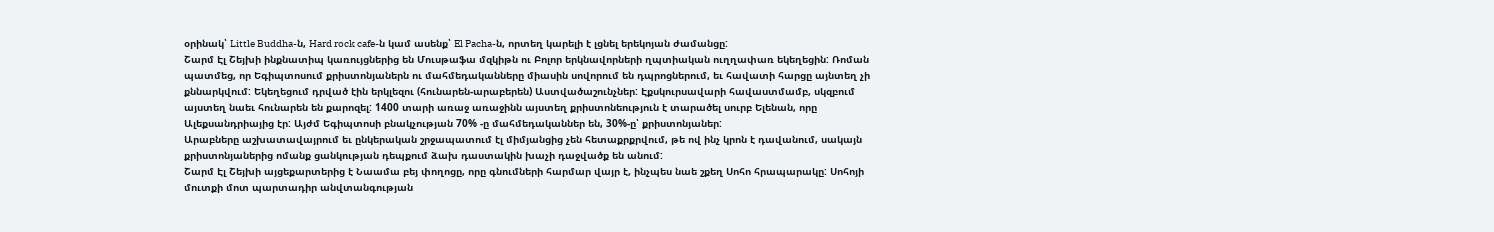օրինակ՝ Little Buddha-ն, Hard rock cafe-ն կամ ասենք՝ El Pacha-ն, որտեղ կարելի է լցնել երեկոյան ժամանցը:
Շարմ Էլ Շեյխի ինքնատիպ կառույցներից են Մուսթաֆա մզկիթն ու Բոլոր երկնավորների ղպտիական ուղղափառ եկեղեցին: Ռոման պատմեց, որ Եգիպտոսում քրիստոնյաներն ու մահմեդականները միասին սովորում են դպրոցներում, եւ հավատի հարցը այնտեղ չի քննարկվում: Եկեղեցում դրված էին երկլեզու (հունարեն-արաբերեն) Աստվածաշունչներ: Էքսկուրսավարի հավաստմամբ, սկզբում այստեղ նաեւ հունարեն են քարոզել: 1400 տարի առաջ առաջինն այստեղ քրիստոնեություն է տարածել սուրբ Ելենան, որը Ալեքսանդրիայից էր: Այժմ Եգիպտոսի բնակչության 70% -ը մահմեդականներ են, 30%-ը՝ քրիստոնյաներ:
Արաբները աշխատավայրում եւ ընկերական շրջապատում էլ միմյանցից չեն հետաքրքրվում, թե ով ինչ կրոն է դավանում, սակայն քրիստոնյաներից ոմանք ցանկության դեպքում ձախ դաստակին խաչի դաջվածք են անում:
Շարմ Էլ Շեյխի այցեքարտերից է Նաամա բեյ փողոցը, որը գնումների հարմար վայր է, ինչպես նաե շքեղ Սոհո հրապարակը: Սոհոյի մուտքի մոտ պարտադիր անվտանգության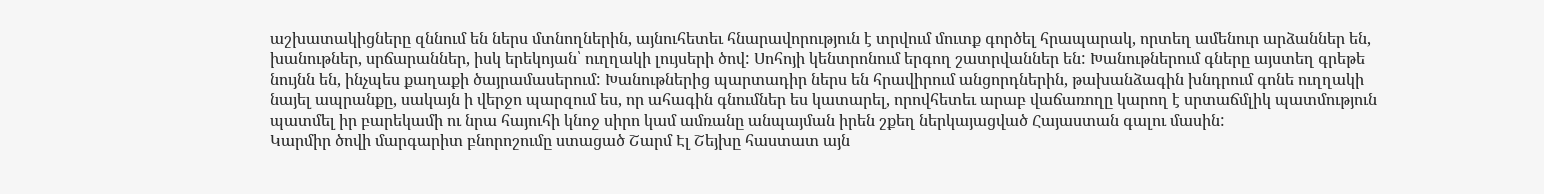աշխատակիցները զննում են ներս մտնողներին, այնուհետեւ հնարավորություն է տրվում մուտք գործել հրապարակ, որտեղ ամենուր արձաններ են, խանութներ, սրճարաններ, իսկ երեկոյան՝ ուղղակի լույսերի ծով: Սոհոյի կենտրոնում երգող շատրվաններ են: Խանութներում գները այստեղ գրեթե նույնն են, ինչպես քաղաքի ծայրամասերում: Խանութներից պարտադիր ներս են հրավիրում անցորդներին, թախանձագին խնդրում գոնե ուղղակի նայել ապրանքը, սակայն ի վերջո պարզում ես, որ ահագին գնումներ ես կատարել, որովհետեւ արաբ վաճառողը կարող է սրտաճմլիկ պատմություն պատմել իր բարեկամի ու նրա հայուհի կնոջ սիրո կամ ամռանը անպայման իրեն շքեղ ներկայացված Հայաստան գալու մասին:
Կարմիր ծովի մարգարիտ բնորոշումը ստացած Շարմ Էլ Շեյխը հաստատ այն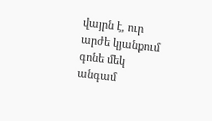վայրն է, ուր արժե կյանքում գոնե մեկ անգամ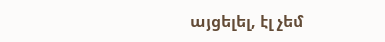այցելել, էլ չեմ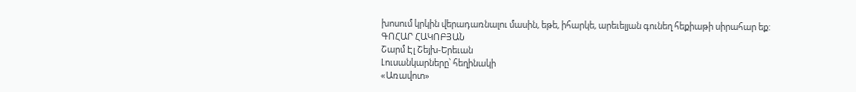խոսում կրկին վերադառնալու մասին, եթե, իհարկե, արեւելյան գունեղ հեքիաթի սիրահար եք:
ԳՈՀԱՐ ՀԱԿՈԲՅԱՆ
Շարմ Էլ Շեյխ-Երեւան
Լուսանկարները՝ հեղինակի
«Առավոտ»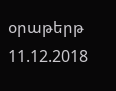օրաթերթ
11.12.2018